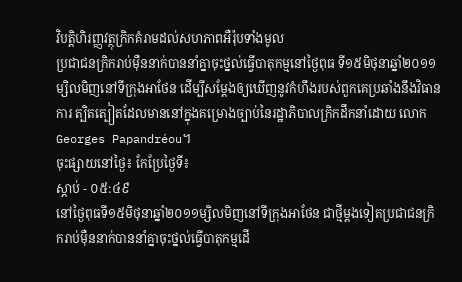វិបត្តិហិរញ្ញវត្ថុក្រិកគំរាមដល់សហភាពអឺរ៉ុបទាំងមូល
ប្រជាជនក្រិករាប់ម៉ឺននាក់បាននាំគ្នាចុះថ្នល់ធ្វើបាតុកម្មនៅថ្ងៃពុធ ទី១៥មិថុនាឆ្នាំ២០១១ម្សិលមិញនៅទីក្រុងអាថែន ដើម្បីសម្ដែងឲ្យឃើញនូវកំហឹងរបស់ពួកគេប្រឆាំងនឹងវិធានការ ត្បិតត្បៀតដែលមាននៅក្នុងគម្រោងច្បាប់នៃរដ្ឋាភិបាលក្រិកដឹកនាំដោយ លោកGeorges Papandréou។
ចុះផ្សាយនៅថ្ងៃ៖ កែប្រែថ្ងៃទី៖
ស្តាប់ - ០៥:៤៩
នៅថ្ងៃពុធទី១៥មិថុនាឆ្នាំ២០១១ម្សិលមិញនៅទីក្រុងអាថែន ជាថ្មីម្តងទៀតប្រជាជនក្រិករាប់ម៉ឺននាក់បាននាំគ្នាចុះថ្នល់ធ្វើបាតុកម្មដើ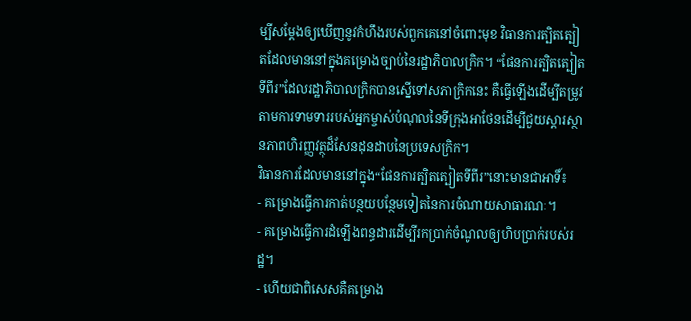ម្បីសម្ដែងឲ្យឃើញនូវកំហឹងរបស់ពួកគេនៅចំពោះមុខ វិធានការត្បិតត្បៀតដែលមាននៅក្នុងគម្រោងច្បាប់នៃរដ្ឋាភិបាលក្រិក។ “ផែនការត្បិតត្បៀតទីពីរ”ដែលរដ្ឋាភិបាលក្រិកបានស្នើទៅសភាក្រិកនេះ គឺធ្វើឡើងដើម្បីតម្រូវតាមការទាមទាររបស់អ្នកម្ចាស់បំណុលនៃទីក្រុងអាថែនដើម្បីជួយស្ដារស្ថានភាពហិរញ្ញវត្ថុដ៏សែនដុនដាបនៃប្រទេសក្រិក។
វិធានការដែលមាននៅក្នុង“ផែនការត្បិតត្បៀតទីពីរ”នោះមានជាអាទិ៍៖
- គម្រោងធ្វើការកាត់បន្ថយបន្ថែមទៀតនៃការចំណាយសាធារណៈ។
- គម្រោងធ្វើការដំឡើងពន្ធដារដើម្បីរកប្រាក់ចំណូលឲ្យហិបប្រាក់របស់រដ្ឋ។
- ហើយជាពិសេសគឺគម្រោង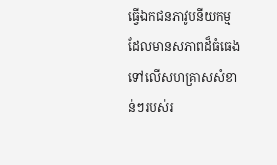ធ្វើឯកជនភាវូបនីយកម្មដែលមានសភាពដ៏ធំធេងទៅលើសហគ្រាសសំខាន់ៗរបស់រ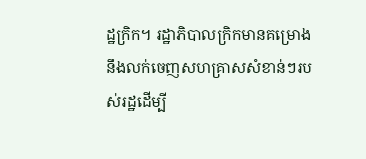ដ្ឋក្រិក។ រដ្ឋាភិបាលក្រិកមានគម្រោងនឹងលក់ចេញសហគ្រាសសំខាន់ៗរបស់រដ្ឋដើម្បី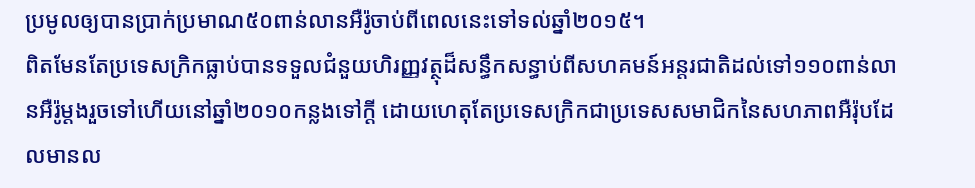ប្រមូលឲ្យបានប្រាក់ប្រមាណ៥០ពាន់លានអឺរ៉ូចាប់ពីពេលនេះទៅទល់ឆ្នាំ២០១៥។
ពិតមែនតែប្រទេសក្រិកធ្លាប់បានទទួលជំនួយហិរញ្ញវត្ថុដ៏សន្ធឹកសន្ធាប់ពីសហគមន៍អន្តរជាតិដល់ទៅ១១០ពាន់លានអឺរ៉ូម្តងរួចទៅហើយនៅឆ្នាំ២០១០កន្លងទៅក្តី ដោយហេតុតែប្រទេសក្រិកជាប្រទេសសមាជិកនៃសហភាពអឺរ៉ុបដែលមានល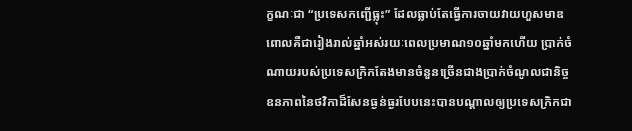ក្ខណៈជា “ប្រទេសកញ្ជើធ្លុះ” ដែលធ្លាប់តែធ្វើការចាយវាយហួសមាឌពោលគឺជារៀងរាល់ឆ្នាំអស់រយៈពេលប្រមាណ១០ឆ្នាំមកហើយ ប្រាក់ចំណាយរបស់ប្រទេសក្រិកតែងមានចំនួនច្រើនជាងប្រាក់ចំណូលជានិច្ច ឧនភាពនៃថវិកាដ៏សែនធ្ងន់ធ្ងរបែបនេះបានបណ្តាលឲ្យប្រទេសក្រិកជា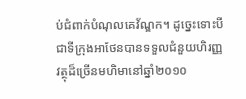ប់ជំពាក់បំណុលគេវ័ណ្ឌក។ ដូច្នេះទោះបីជាទីក្រុងអាថែនបានទទួលជំនួយហិរញ្ញវត្ថុដ៏ច្រើនមហិមានៅឆ្នាំ២០១០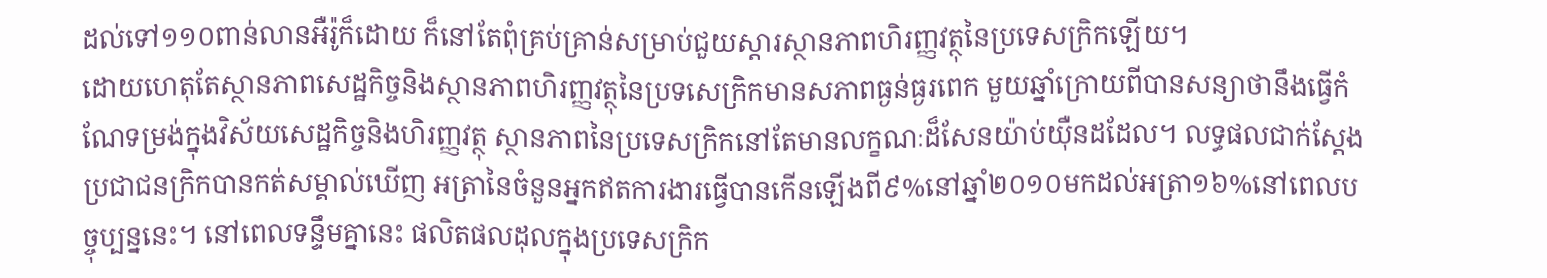ដល់ទៅ១១០ពាន់លានអឺរ៉ូក៏ដោយ ក៏នៅតែពុំគ្រប់គ្រាន់សម្រាប់ជួយស្ដារស្ថានភាពហិរញ្ញវត្ថុនៃប្រទេសក្រិកឡើយ។
ដោយហេតុតែស្ថានភាពសេដ្ឋកិច្ចនិងស្ថានភាពហិរញ្ញវត្ថុនៃប្រទសេក្រិកមានសភាពធ្ងន់ធ្ងរពេក មួយឆ្នាំក្រោយពីបានសន្យាថានឹងធ្វើកំណែទម្រង់ក្នុងវិស័យសេដ្ឋកិច្ចនិងហិរញ្ញវត្ថុ ស្ថានភាពនៃប្រទេសក្រិកនៅតែមានលក្ខណៈដ៏សែនយ៉ាប់យ៉ឺនដដែល។ លទ្ធផលជាក់ស្ដែង ប្រជាជនក្រិកបានកត់សម្គាល់ឃើញ អត្រានៃចំនួនអ្នកឥតការងារធ្វើបានកើនឡើងពី៩%នៅឆ្នាំ២០១០មកដល់អត្រា១៦%នៅពេលបច្ចុប្បន្ននេះ។ នៅពេលទន្ទឹមគ្នានេះ ផលិតផលដុលក្នុងប្រទេសក្រិក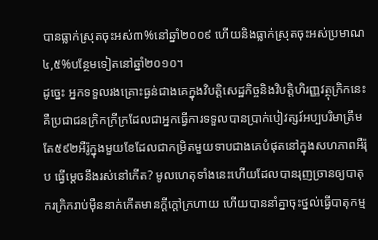បានធ្លាក់ស្រុតចុះអស់៣%នៅឆ្នាំ២០០៩ ហើយនិងធ្លាក់ស្រុតចុះអស់ប្រមាណ៤,៥%បន្ថែមទៀតនៅឆ្នាំ២០១០។
ដូច្នេះ អ្នកទទួលរងគ្រោះធ្ងន់ជាងគេក្នុងវិបត្តិសេដ្ឋកិច្ចនិងវិបត្តិហិរញ្ញវត្ថុក្រិកនេះគឺប្រជាជនក្រិកក្រីក្រដែលជាអ្នកធ្វើការទទួលបានប្រាក់បៀវត្សរ៍អប្បបរិមាត្រឹមតែ៥៩២អឺរ៉ូក្នុងមួយខែដែលជាកម្រិតមួយទាបជាងគេបំផុតនៅក្នុងសហភាពអឺរ៉ុប ធ្វើម្តេចនឹងរស់នៅកើត? មូលហេតុទាំងនេះហើយដែលបានរុញច្រានឲ្យបាតុករក្រិករាប់ម៉ឺននាក់កើតមានក្តីក្តៅក្រហាយ ហើយបាននាំគ្នាចុះថ្នល់ធ្វើបាតុកម្ម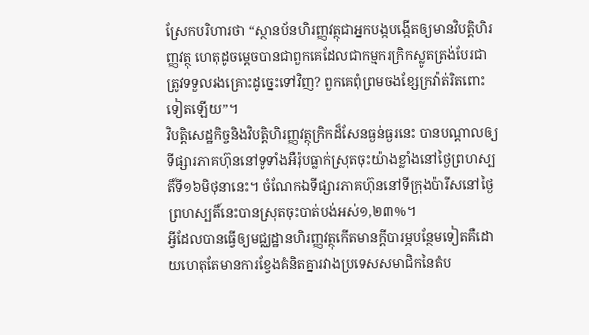ស្រែកបរិហារថា “ស្ថានប័នហិរញ្ញវត្ថុជាអ្នកបង្កបង្កើតឲ្យមានវិបត្តិហិរញ្ញវត្ថុ ហេតុដូចម្តេចបានជាពួកគេដែលជាកម្មករក្រិកស្លូតត្រង់បែរជាត្រូវទទួលរងគ្រោះដូច្នេះទៅវិញ? ពួកគេពុំព្រមចងខ្សែក្រវ៉ាត់រិតពោះទៀតឡើយ”។
វិបត្តិសេដ្ឋកិច្ចនិងវិបត្តិហិរញ្ញវត្ថុក្រិកដ៏សែនធ្ងន់ធ្ងរនេះ បានបណ្តាលឲ្យទីផ្សារភាគហ៊ុននៅទូទាំងអឺរ៉ុបធ្លាក់ស្រុតចុះយ៉ាងខ្លាំងនៅថ្ងៃព្រហស្បតិ៍ទី១៦មិថុនានេះ។ ចំណែកឯទីផ្សារភាគហ៊ុននៅទីក្រុងប៉ារីសនៅថ្ងៃព្រហស្បតិ៍នេះបានស្រុតចុះបាត់បង់អស់១,២៣%។
អ្វីដែលបានធ្វើឲ្យមជ្ឈដ្ឋានហិរញ្ញវត្ថុកើតមានក្តីបារម្ភបន្ថែមទៀតគឺដោយហេតុតែមានការខ្វែងគំនិតគ្នារវាងប្រទេសសមាជិកនៃតំប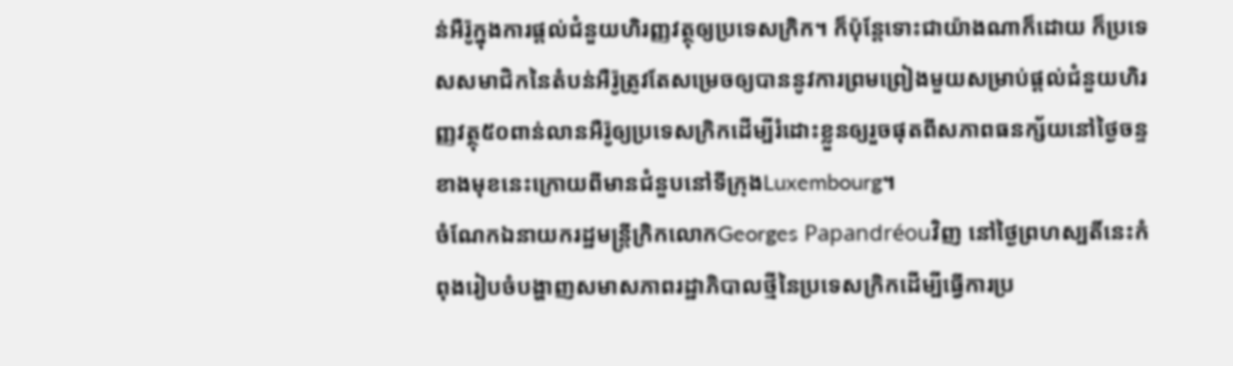ន់អឺរ៉ូក្នុងការផ្តល់ជំនួយហិរញ្ញវត្ថុឲ្យប្រទេសក្រិក។ ក៏ប៉ុន្តែទោះជាយ៉ាងណាក៏ដោយ ក៏ប្រទេសសមាជិកនៃតំបន់អឺរ៉ូត្រូវតែសម្រេចឲ្យបាននូវការព្រមព្រៀងមួយសម្រាប់ផ្តល់ជំនួយហិរញ្ញវត្ថុ៥០ពាន់លានអឺរ៉ូឲ្យប្រទេសក្រិកដើម្បីរំដោះខ្លួនឲ្យរួចផុតពីសភាពធនក្ស័យនៅថ្ងៃចន្ទខាងមុខនេះក្រោយពីមានជំនួបនៅទីក្រុងLuxembourg។
ចំណែកឯនាយករដ្ឋមន្ត្រីក្រិកលោកGeorges Papandréouវិញ នៅថ្ងៃព្រហស្បតិ៍នេះកំពុងរៀបចំបង្ហាញសមាសភាពរដ្ឋាភិបាលថ្មីនៃប្រទេសក្រិកដើម្បីធ្វើការប្រ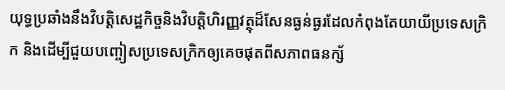យុទ្ធប្រឆាំងនឹងវិបត្តិសេដ្ឋកិច្ចនិងវិបត្តិហិរញ្ញវត្ថុដ៏សែនធ្ងន់ធ្ងរដែលកំពុងតែយាយីប្រទេសក្រិក និងដើម្បីជួយបញ្ចៀសប្រទេសក្រិកឲ្យគេចផុតពីសភាពធនក្ស័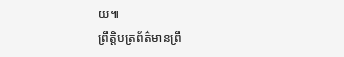យ៕
ព្រឹត្តិបត្រព័ត៌មានព្រឹ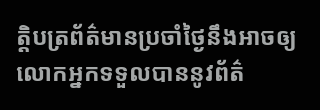ត្តិបត្រព័ត៌មានប្រចាំថ្ងៃនឹងអាចឲ្យលោកអ្នកទទួលបាននូវព័ត៌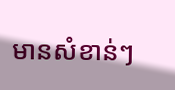មានសំខាន់ៗ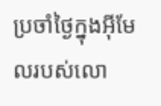ប្រចាំថ្ងៃក្នុងអ៊ីមែលរបស់លោ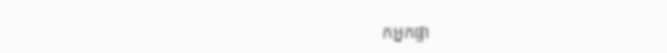កអ្នកផ្ទា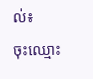ល់៖
ចុះឈ្មោះ